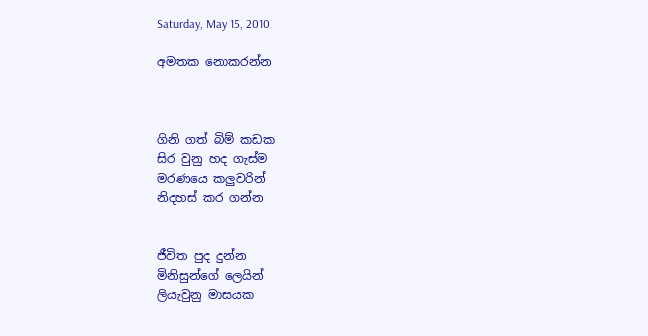Saturday, May 15, 2010

අමතක නොකරන්න



ගිනි ගත් බිම් කඩක
සිර වුනු හද ගැස්ම
මරණයෙ කලුවරින්
නිදහස් කර ගන්න


ජීවිත පුද දුන්න
මිනිසුන්ගේ ලෙයින්
ලියැවුනු මාසයක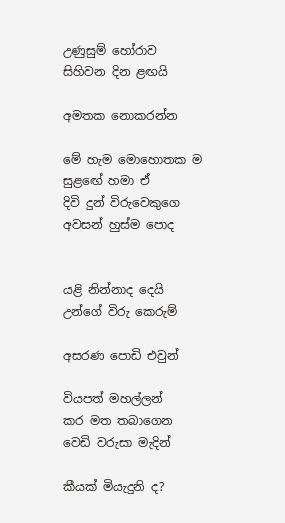උණුසුම් හෝරාව
සිහිවන දින ළඟයි

අමතක නොකරන්න

මේ හැම මොහොතක ම
සුළඟේ හමා ඒ
දිවි දුන් විරුවෙකුගෙ
අවසන් හුස්ම පොද


යළි නින්නාද දෙයි
උන්ගේ විරු කෙරුම්

අසරණ පොඩි එවුන්

වියපත් මහල්ලන්
කර මත තබාගෙන
වෙඩි වරුසා මැදින්

කීයක් මියැදුනි ද?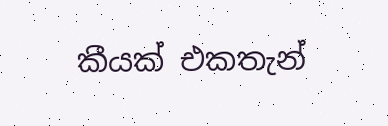කීයක් එකතැන්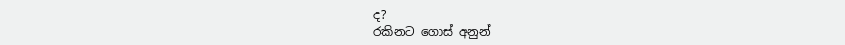ද?
රකිනට ගොස් අනුන්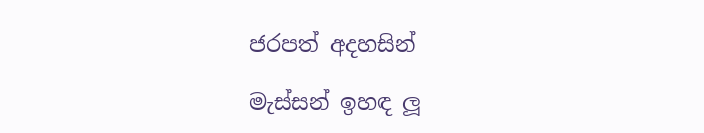ජරපත් අදහසින්

මැස්සන් ඉහඳ ලූ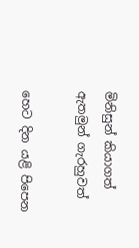මිනිසුන් කියාගත්
ඇතමුන් ගැරහුවත්

හෙට දින යළි පිපෙන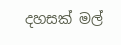දහසක් මල්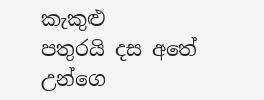කැකුළු
පතුරයි දස අතේ
උන්ගෙ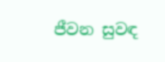ජීවන සුවඳ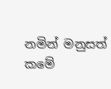නමින් මනුසත් කමේ